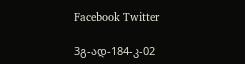Facebook Twitter

3გ-ად-184-კ-02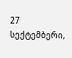27 სექტემბერი,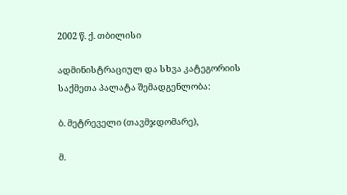2002 წ. ქ. თბილისი

ადმინისტრაციულ და სხვა კატეგორიის საქმეთა პალატა შემადგენლობა:

ბ. მეტრეველი (თავმჯდომარე),

მ.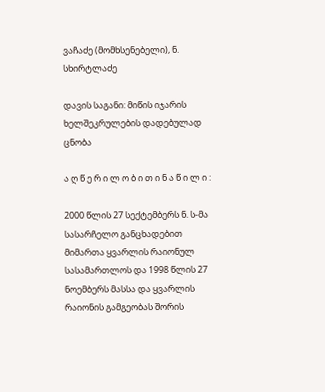ვაჩაძე (მომხსენებელი), ნ. სხირტლაძე

დავის საგანი: მიწის იჯარის ხელშეკრულების დადებულად ცნობა

ა ღ წ ე რ ი ლ ო ბ ი თ ი ნ ა წ ი ლ ი :

2000 წლის 27 სექტემბერს ნ. ს-მა სასარჩელო განცხადებით მიმართა ყვარლის რაიონულ სასამართლოს და 1998 წლის 27 ნოემბერს მასსა და ყვარლის რაიონის გამგეობას შორის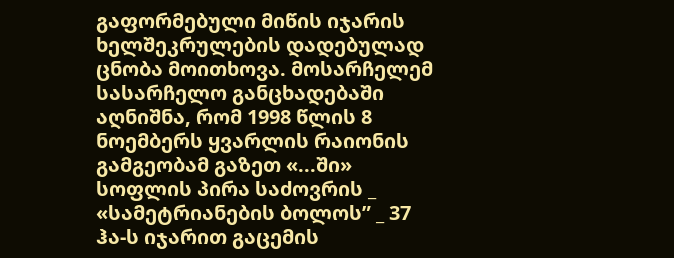გაფორმებული მიწის იჯარის ხელშეკრულების დადებულად ცნობა მოითხოვა. მოსარჩელემ სასარჩელო განცხადებაში აღნიშნა, რომ 1998 წლის 8 ნოემბერს ყვარლის რაიონის გამგეობამ გაზეთ «...ში» სოფლის პირა საძოვრის _ «სამეტრიანების ბოლოს” _ 37 ჰა-ს იჯარით გაცემის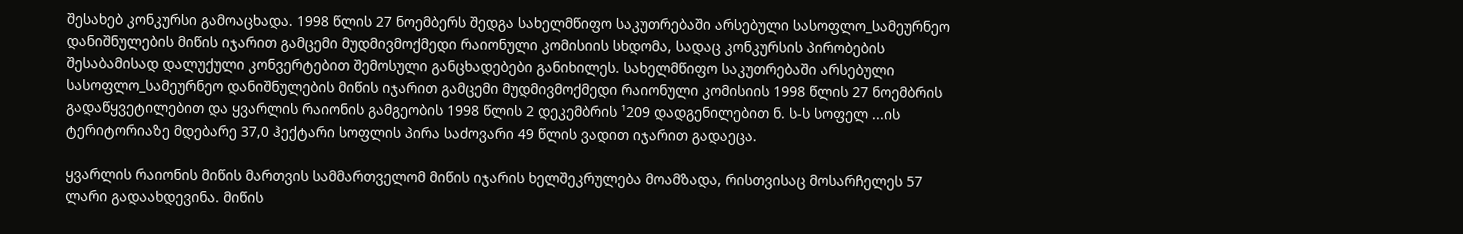შესახებ კონკურსი გამოაცხადა. 1998 წლის 27 ნოემბერს შედგა სახელმწიფო საკუთრებაში არსებული სასოფლო_სამეურნეო დანიშნულების მიწის იჯარით გამცემი მუდმივმოქმედი რაიონული კომისიის სხდომა, სადაც კონკურსის პირობების შესაბამისად დალუქული კონვერტებით შემოსული განცხადებები განიხილეს. სახელმწიფო საკუთრებაში არსებული სასოფლო_სამეურნეო დანიშნულების მიწის იჯარით გამცემი მუდმივმოქმედი რაიონული კომისიის 1998 წლის 27 ნოემბრის გადაწყვეტილებით და ყვარლის რაიონის გამგეობის 1998 წლის 2 დეკემბრის ¹209 დადგენილებით ნ. ს-ს სოფელ ...ის ტერიტორიაზე მდებარე 37,0 ჰექტარი სოფლის პირა საძოვარი 49 წლის ვადით იჯარით გადაეცა.

ყვარლის რაიონის მიწის მართვის სამმართველომ მიწის იჯარის ხელშეკრულება მოამზადა, რისთვისაც მოსარჩელეს 57 ლარი გადაახდევინა. მიწის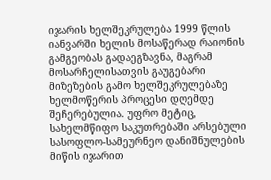იჯარის ხელშეკრულება 1999 წლის იანვარში ხელის მოსაწერად რაიონის გამგეობას გადაეგზავნა, მაგრამ მოსარჩელისათვის გაუგებარი მიზეზების გამო ხელშეკრულებაზე ხელმოწერის პროცესი დღემდე შეჩერებულია. უფრო მეტიც, სახელმწიფო საკუთრებაში არსებული სასოფლო-სამეურნეო დანიშნულების მიწის იჯარით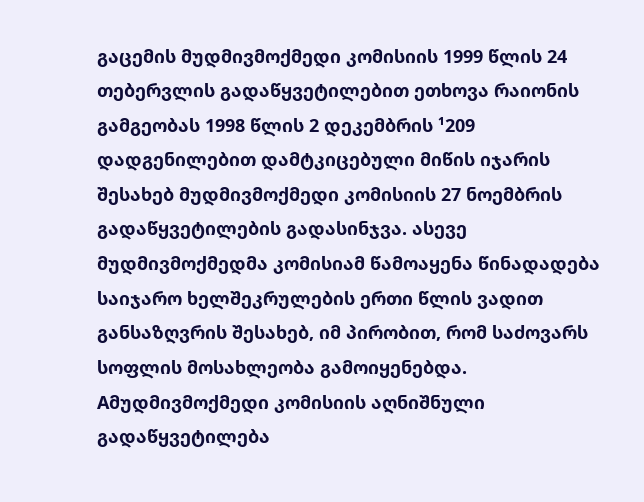გაცემის მუდმივმოქმედი კომისიის 1999 წლის 24 თებერვლის გადაწყვეტილებით ეთხოვა რაიონის გამგეობას 1998 წლის 2 დეკემბრის ¹209 დადგენილებით დამტკიცებული მიწის იჯარის შესახებ მუდმივმოქმედი კომისიის 27 ნოემბრის გადაწყვეტილების გადასინჯვა. ასევე მუდმივმოქმედმა კომისიამ წამოაყენა წინადადება საიჯარო ხელშეკრულების ერთი წლის ვადით განსაზღვრის შესახებ, იმ პირობით, რომ საძოვარს სოფლის მოსახლეობა გამოიყენებდა. Aმუდმივმოქმედი კომისიის აღნიშნული გადაწყვეტილება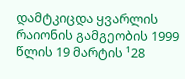დამტკიცდა ყვარლის რაიონის გამგეობის 1999 წლის 19 მარტის ¹28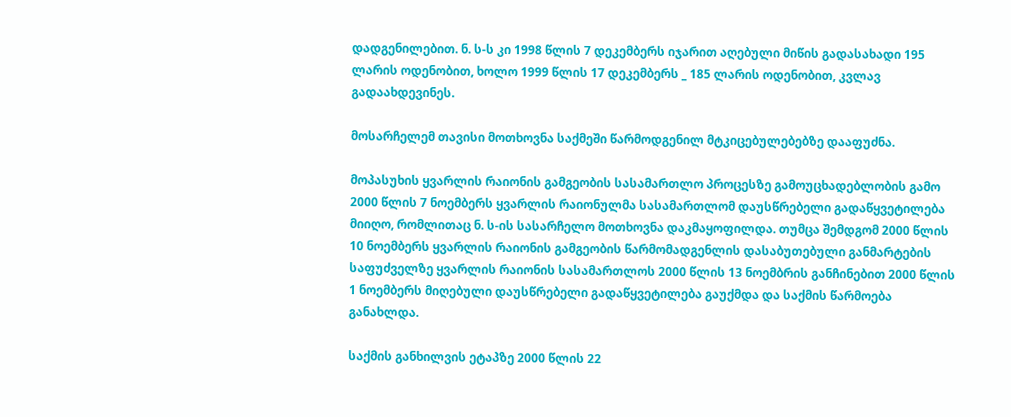დადგენილებით. ნ. ს-ს კი 1998 წლის 7 დეკემბერს იჯარით აღებული მიწის გადასახადი 195 ლარის ოდენობით, ხოლო 1999 წლის 17 დეკემბერს _ 185 ლარის ოდენობით, კვლავ გადაახდევინეს.

მოსარჩელემ თავისი მოთხოვნა საქმეში წარმოდგენილ მტკიცებულებებზე დააფუძნა.

მოპასუხის ყვარლის რაიონის გამგეობის სასამართლო პროცესზე გამოუცხადებლობის გამო 2000 წლის 7 ნოემბერს ყვარლის რაიონულმა სასამართლომ დაუსწრებელი გადაწყვეტილება მიიღო, რომლითაც ნ. ს-ის სასარჩელო მოთხოვნა დაკმაყოფილდა. თუმცა შემდგომ 2000 წლის 10 ნოემბერს ყვარლის რაიონის გამგეობის წარმომადგენლის დასაბუთებული განმარტების საფუძველზე ყვარლის რაიონის სასამართლოს 2000 წლის 13 ნოემბრის განჩინებით 2000 წლის 1 ნოემბერს მიღებული დაუსწრებელი გადაწყვეტილება გაუქმდა და საქმის წარმოება განახლდა.

საქმის განხილვის ეტაპზე 2000 წლის 22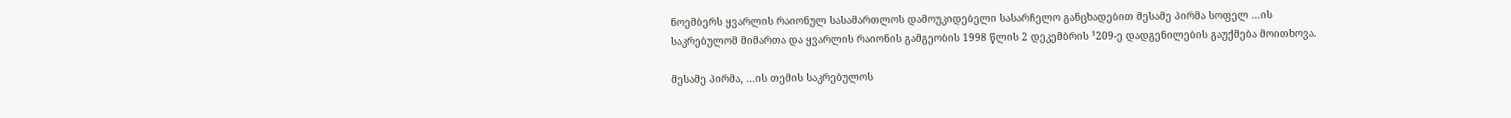ნოემბერს ყვარლის რაიონულ სასამართლოს დამოუკიდებელი სასარჩელო განცხადებით მესამე პირმა სოფელ ...ის საკრებულომ მიმართა და ყვარლის რაიონის გამგეობის 1998 წლის 2 დეკემბრის ¹209-ე დადგენილების გაუქმება მოითხოვა.

მესამე პირმა, ...ის თემის საკრებულოს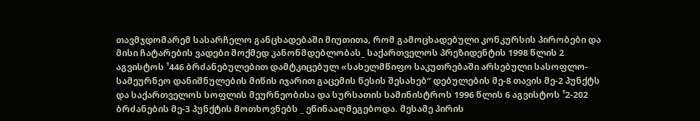თავმჯდომარემ სასარჩელო განცხადებაში მიუთითა, რომ გამოცხადებული კონკურსის პირობები და მისი ჩატარების ვადები მოქმედ კანონმდებლობას_ საქართველოს პრეზიდენტის 1998 წლის 2 აგვისტოს ¹446 ბრძანებულებით დამტკიცებულ «სახელმწიფო საკუთრებაში არსებული სასოფლო-სამეურნეო დანიშნულების მიწის იჯარით გაცემის წესის შესახებ” დებულების მე-8 თავის მე-2 პუნქტს და საქართველოს სოფლის მეურნეობისა და სურსათის სამინისტროს 1996 წლის 6 აგვისტოს ¹2-202 ბრძანების მე-3 პუნქტის მოთხოვნებს _ ეწინააღმეგებოდა. მესამე პირის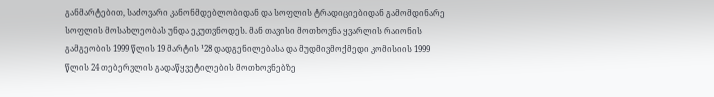განმარტებით, საძოვარი კანონმდებლობიდან და სოფლის ტრადიციებიდან გამომდინარე სოფლის მოსახლეობას უნდა ეკუთვნოდეს. მან თავისი მოთხოვნა ყვარლის რაიონის გამგეობის 1999 წლის 19 მარტის ¹28 დადგენილებასა და მუდმივმოქმედი კომისიის 1999 წლის 24 თებერვლის გადაწყვეტილების მოთხოვნებზე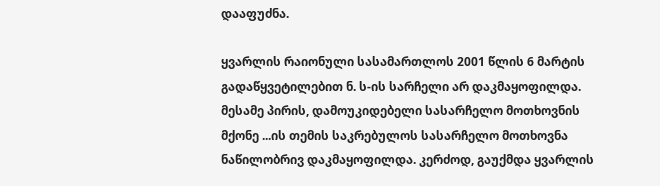დააფუძნა.

ყვარლის რაიონული სასამართლოს 2001 წლის 6 მარტის გადაწყვეტილებით ნ. ს-ის სარჩელი არ დაკმაყოფილდა. მესამე პირის, დამოუკიდებელი სასარჩელო მოთხოვნის მქონე ...ის თემის საკრებულოს სასარჩელო მოთხოვნა ნაწილობრივ დაკმაყოფილდა. კერძოდ, გაუქმდა ყვარლის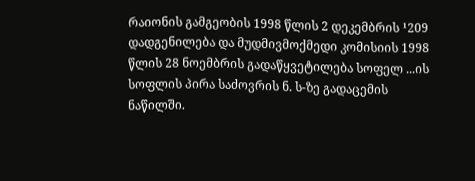რაიონის გამგეობის 1998 წლის 2 დეკემბრის ¹209 დადგენილება და მუდმივმოქმედი კომისიის 1998 წლის 28 ნოემბრის გადაწყვეტილება სოფელ ...ის სოფლის პირა საძოვრის ნ. ს-ზე გადაცემის ნაწილში.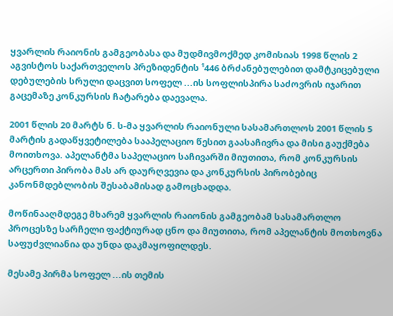ყვარლის რაიონის გამგეობასა და მუდმივმოქმედ კომისიას 1998 წლის 2 აგვისტოს საქართველოს პრეზიდენტის ¹446 ბრძანებულებით დამტკიცებული დებულების სრული დაცვით სოფელ ...ის სოფლისპირა საძოვრის იჯარით გაცემაზე კონკურსის ჩატარება დაევალა.

2001 წლის 20 მარტს ნ. ს-მა ყვარლის რაიონული სასამართლოს 2001 წლის 5 მარტის გადაწყვეტილება სააპელაციო წესით გაასაჩივრა და მისი გაუქმება მოითხოვა. აპელანტმა საპელაციო საჩივარში მიუთითა, რომ კონკურსის არცერთი პირობა მას არ დაურღვევია და კონკურსის პირობებიც კანონმდებლობის შესაბამისად გამოცხადდა.

მოწინააღმდეგე მხარემ ყვარლის რაიონის გამგეობამ სასამართლო პროცესზე სარჩელი ფაქტიურად ცნო და მიუთითა, რომ აპელანტის მოთხოვნა საფუძვლიანია და უნდა დაკმაყოფილდეს.

მესამე პირმა სოფელ ...ის თემის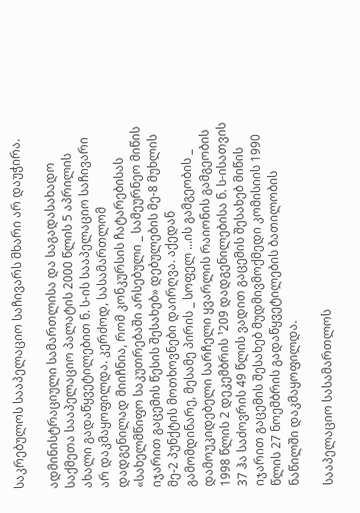საკრებულოს სააპელაციო საჩივარს მხარი არ დაუჭირა.

ადმინისტრაციული სამართლისა და საგადასახადო საქმეთა სააპელაციო პალატის 2000 წლის 5 აპრილის ახალი გადაწყვეტილებით ნ. ს-ის სააპელაციო საჩივარი არ დაკმაყოფილდა. კერძოდ, სასამართლომ დადგენილად მიიჩნია, რომ კონკურსის ჩატარებისას «სახელმწიფო საკუთრებაში არსებული _ სამეურნეო მიწის იჯარით გაცემის წესის შესახებ» დებულების მე-8 მუხლის მე-2 პუნქტის მოთხოვნები დაირღვა. აქედან გამომდინარე, მესამე პირის _ სოფელ ...ის გამგეობის _ დამოუკიდებელი სარჩელი ყვარლის რაიონის გამგეობის 1998 წლის 2 დეკემბრის ¹209 დადგენილებისა ნ. ს-ისათვის 37 ჰა საძოვრის 49 წლის ვადით გაცემის შესახებ მიწის იჯარით გაცემის შესახებ მუდმივმოქმედი კომისიის 1990 წლის 27 ნოემბრის გადაწყვეტილების ბათილობის ნაწილში დაკმაყოფილდა.

სააპელაციო სასამართლოს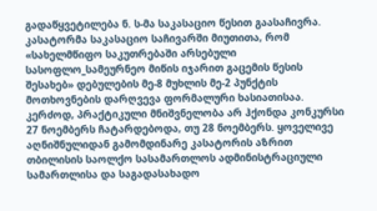გადაწყვეტილება ნ. ს-მა საკასაციო წესით გაასაჩივრა. კასატორმა საკასაციო საჩივარში მიუთითა, რომ «სახელმწიფო საკუთრებაში არსებული სასოფლო_სამეურნეო მიწის იჯარით გაცემის წესის შესახებ» დებულების მე-8 მუხლის მე-2 პუნქტის მოთხოვნების დარღვევა ფორმალური ხასიათისაა. კერძოდ, პრაქტიკული მნიშვნელობა არ ჰქონდა კონკურსი 27 ნოემბერს ჩატარდებოდა, თუ 28 ნოემბერს. ყოველივე აღნიშნულიდან გამომდინარე კასატორის აზრით თბილისის საოლქო სასამართლოს ადმინისტრაციული სამართლისა და საგადასახადო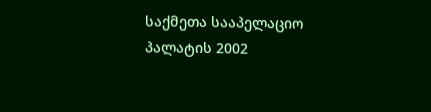საქმეთა სააპელაციო პალატის 2002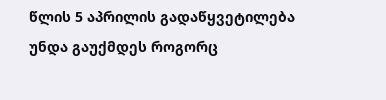წლის 5 აპრილის გადაწყვეტილება უნდა გაუქმდეს როგორც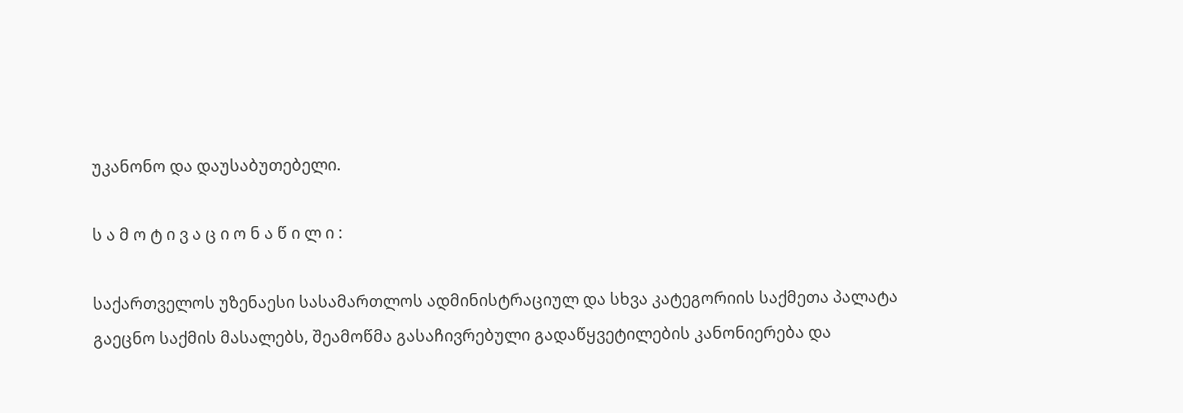უკანონო და დაუსაბუთებელი.

ს ა მ ო ტ ი ვ ა ც ი ო ნ ა წ ი ლ ი :

საქართველოს უზენაესი სასამართლოს ადმინისტრაციულ და სხვა კატეგორიის საქმეთა პალატა გაეცნო საქმის მასალებს, შეამოწმა გასაჩივრებული გადაწყვეტილების კანონიერება და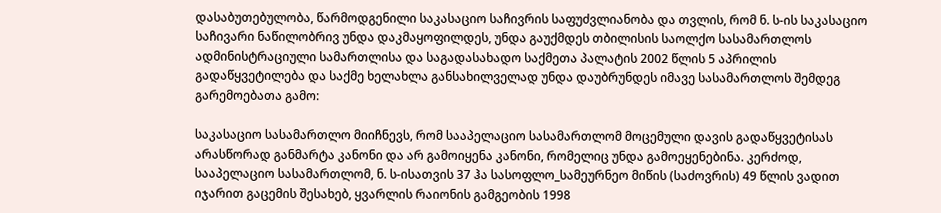დასაბუთებულობა, წარმოდგენილი საკასაციო საჩივრის საფუძვლიანობა და თვლის, რომ ნ. ს-ის საკასაციო საჩივარი ნაწილობრივ უნდა დაკმაყოფილდეს, უნდა გაუქმდეს თბილისის საოლქო სასამართლოს ადმინისტრაციული სამართლისა და საგადასახადო საქმეთა პალატის 2002 წლის 5 აპრილის გადაწყვეტილება და საქმე ხელახლა განსახილველად უნდა დაუბრუნდეს იმავე სასამართლოს შემდეგ გარემოებათა გამო:

საკასაციო სასამართლო მიიჩნევს, რომ სააპელაციო სასამართლომ მოცემული დავის გადაწყვეტისას არასწორად განმარტა კანონი და არ გამოიყენა კანონი, რომელიც უნდა გამოეყენებინა. კერძოდ, სააპელაციო სასამართლომ, ნ. ს-ისათვის 37 ჰა სასოფლო_სამეურნეო მიწის (საძოვრის) 49 წლის ვადით იჯარით გაცემის შესახებ, ყვარლის რაიონის გამგეობის 1998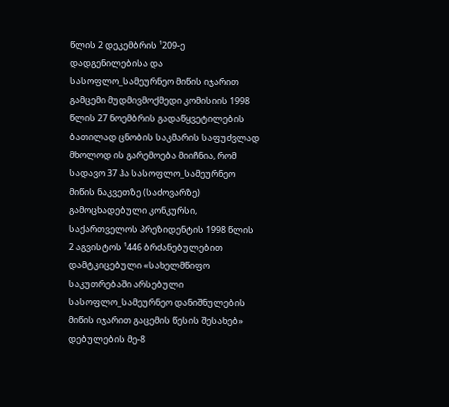წლის 2 დეკემბრის ¹209-ე დადგენილებისა და სასოფლო_სამეურნეო მიწის იჯარით გამცემი მუდმივმოქმედი კომისიის 1998 წლის 27 ნოემბრის გადაწყვეტილების ბათილად ცნობის საკმარის საფუძვლად მხოლოდ ის გარემოება მიიჩნია, რომ სადავო 37 ჰა სასოფლო_სამეურნეო მიწის ნაკვეთზე (საძოვარზე) გამოცხადებული კონკურსი, საქართველოს პრეზიდენტის 1998 წლის 2 აგვისტოს ¹446 ბრძანებულებით დამტკიცებული «სახელმწიფო საკუთრებაში არსებული სასოფლო_სამეურნეო დანიშნულების მიწის იჯარით გაცემის წესის შესახებ» დებულების მე-8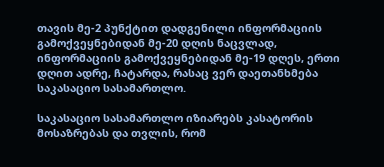თავის მე-2 პუნქტით დადგენილი ინფორმაციის გამოქვეყნებიდან მე-20 დღის ნაცვლად, ინფორმაციის გამოქვეყნებიდან მე-19 დღეს, ერთი დღით ადრე, ჩატარდა, რასაც ვერ დაეთანხმება საკასაციო სასამართლო.

საკასაციო სასამართლო იზიარებს კასატორის მოსაზრებას და თვლის, რომ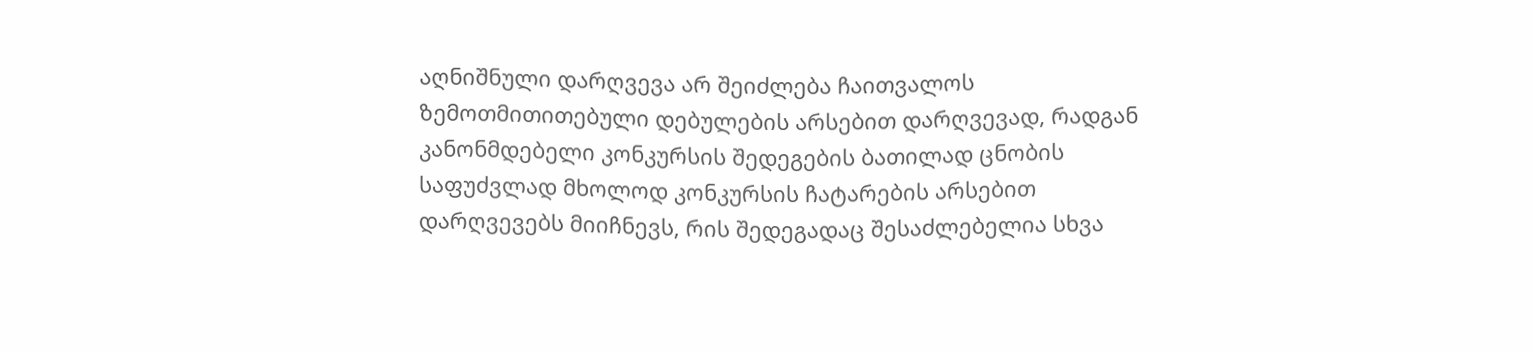აღნიშნული დარღვევა არ შეიძლება ჩაითვალოს ზემოთმითითებული დებულების არსებით დარღვევად, რადგან კანონმდებელი კონკურსის შედეგების ბათილად ცნობის საფუძვლად მხოლოდ კონკურსის ჩატარების არსებით დარღვევებს მიიჩნევს, რის შედეგადაც შესაძლებელია სხვა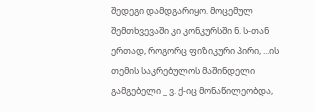შედეგი დამდგარიყო. მოცემულ შემთხვევაში კი კონკურსში ნ. ს-თან ერთად, როგორც ფიზიკური პირი, ...ის თემის საკრებულოს მაშინდელი გამგებელი _ ვ. ქ-იც მონაწილეობდა,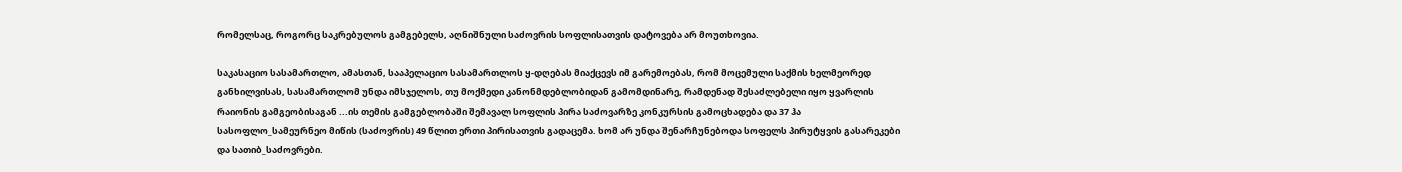რომელსაც, როგორც საკრებულოს გამგებელს, აღნიშნული საძოვრის სოფლისათვის დატოვება არ მოუთხოვია.

საკასაციო სასამართლო, ამასთან, სააპელაციო სასამართლოს ყ-დღებას მიაქცევს იმ გარემოებას, რომ მოცემული საქმის ხელმეორედ განხილვისას, სასამართლომ უნდა იმსჯელოს, თუ მოქმედი კანონმდებლობიდან გამომდინარე, რამდენად შესაძლებელი იყო ყვარლის რაიონის გამგეობისაგან ...ის თემის გამგებლობაში შემავალ სოფლის პირა საძოვარზე კონკურსის გამოცხადება და 37 ჰა სასოფლო_სამეურნეო მიწის (საძოვრის) 49 წლით ერთი პირისათვის გადაცემა. ხომ არ უნდა შენარჩუნებოდა სოფელს პირუტყვის გასარეკები და სათიბ_საძოვრები.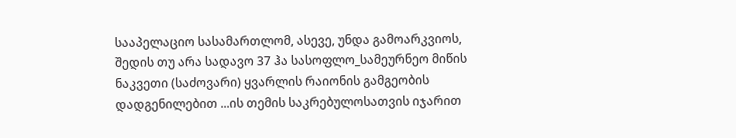სააპელაციო სასამართლომ, ასევე, უნდა გამოარკვიოს, შედის თუ არა სადავო 37 ჰა სასოფლო_სამეურნეო მიწის ნაკვეთი (საძოვარი) ყვარლის რაიონის გამგეობის დადგენილებით ...ის თემის საკრებულოსათვის იჯარით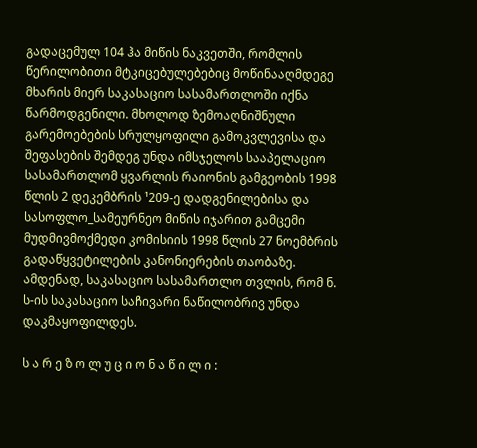გადაცემულ 104 ჰა მიწის ნაკვეთში, რომლის წერილობითი მტკიცებულებებიც მოწინააღმდეგე მხარის მიერ საკასაციო სასამართლოში იქნა წარმოდგენილი. მხოლოდ ზემოაღნიშნული გარემოებების სრულყოფილი გამოკვლევისა და შეფასების შემდეგ უნდა იმსჯელოს სააპელაციო სასამართლომ ყვარლის რაიონის გამგეობის 1998 წლის 2 დეკემბრის ¹209-ე დადგენილებისა და სასოფლო_სამეურნეო მიწის იჯარით გამცემი მუდმივმოქმედი კომისიის 1998 წლის 27 ნოემბრის გადაწყვეტილების კანონიერების თაობაზე. ამდენად, საკასაციო სასამართლო თვლის, რომ ნ. ს-ის საკასაციო საჩივარი ნაწილობრივ უნდა დაკმაყოფილდეს.

ს ა რ ე ზ ო ლ უ ც ი ო ნ ა წ ი ლ ი :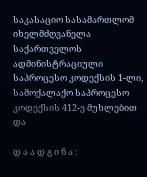საკასაციო სასამართლომ იხელმძღვანელა საქართველოს ადმინისტრაციული საპროცესო კოდექსის 1-ლი, სამოქალაქო საპროცესო კოდექსის 412-ე მუხლებით და

დ ა ა დ გ ი ნ ა :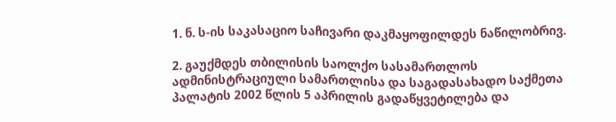1. ნ. ს-ის საკასაციო საჩივარი დაკმაყოფილდეს ნაწილობრივ.

2. გაუქმდეს თბილისის საოლქო სასამართლოს ადმინისტრაციული სამართლისა და საგადასახადო საქმეთა პალატის 2002 წლის 5 აპრილის გადაწყვეტილება და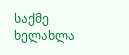საქმე ხელახლა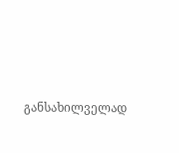განსახილველად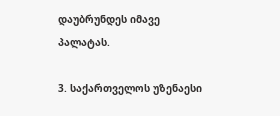დაუბრუნდეს იმავე პალატას.

3. საქართველოს უზენაესი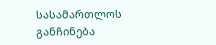სასამართლოს განჩინება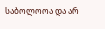საბოლოოა და არ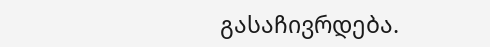გასაჩივრდება.